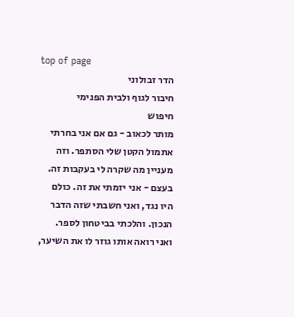top of page
הדר זבולוני
חיבור לגוף ולבית הפנימי
חיפוש
מותר לכאוב - גם אם אני בחרתי
אתמול הקטן שלי הסתפר. וזה מעניין מה שקרה לי בעקבות זה. בעצם - אני יזמתי את זה. כולם היו נגד, ואני חשבתי שזה הדבר הנכון. והלכתי בביטחון לספר. ואני רואה אותו גוזר לו את השיער,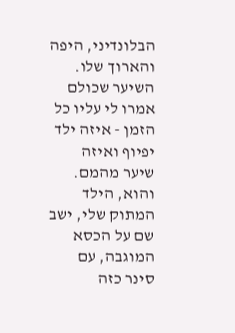הבלונדיני, היפה והארוך שלו. השיער שכולם אמרו לי עליו כל הזמן - איזה ילד יפיוף ואיזה שיער מהמם. והוא, הילד המתוק שלי, ישב שם על הכסא המוגבה, עם סינר כזה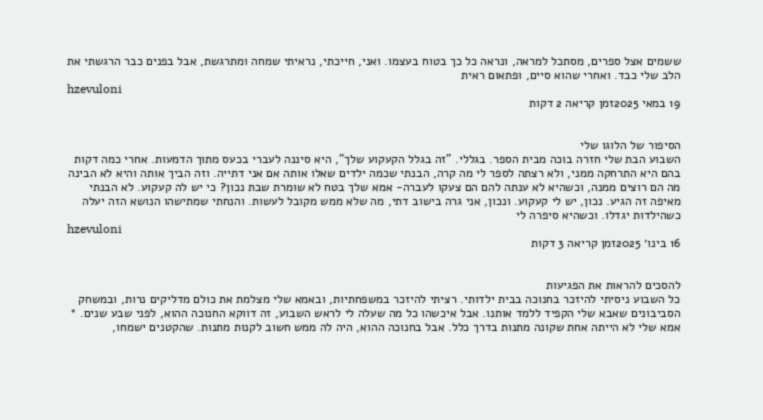ששמים אצל ספרים, מסתכל למראה, ונראה כל כך בטוח בעצמו. ואני, חייכתי, נראיתי שמחה ומתרגשת, אבל בפנים כבר הרגשתי את הלב שלי כבד. ואחרי שהוא סיים, ופתאום ראית
hzevuloni
19 במאי 2025זמן קריאה 2 דקות


הסיפור של הלוגו שלי
השבוע הבת שלי חזרה בוכה מבית הספר. בגללי. "זה בגלל הקעקוע שלך", היא סיננה לעברי בכעס מתוך הדמעות. אחרי כמה דקות בהם היא התרחקה ממני, ולא רצתה לספר לי מה קרה, הבנתי שכמה ילדים שאלו אותה אם אני דתייה. וזה הביך אותה והיא לא הבינה מה הם רוצים ממנה, וכשהיא לא ענתה להם הם צעקו לעברה- אמא שלך בטח לא שומרת שבת נכון? כי יש לה קעקוע. לא הבנתי מאיפה זה הגיע. נכון, יש לי קעקוע. ונכון, אני גרה בישוב דתי, מה שלא ממש מקובל לעשות. והנחתי שמתישהו הנושא הזה יעלה כשהילדות יגדלו. וכשהיא סיפרה לי
hzevuloni
16 בינו׳ 2025זמן קריאה 3 דקות


להסכים להראות את הפגיעות
כל השבוע ניסיתי להיזכר בחנוכה בבית ילדותי. רציתי להיזכר במשפחתיות, ובאמא שלי מצלמת את כולם מדליקים נרות, ובמשחק הסביבונים שאבא שלי הקפיד ללמד אותנו. אבל איכשהו כל מה שעלה לי לראש השבוע, זה דווקא החנוכה ההוא, לפני שבע שנים. * אמא שלי לא הייתה אחת שקונה מתנות בדרך כלל. אבל בחנוכה ההוא, היה לה ממש חשוב לקנות מתנות. שהקטנים ישמחו,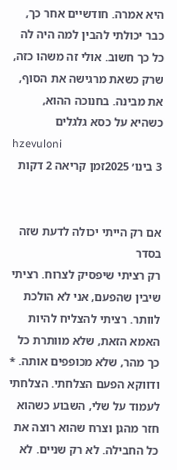היא אמרה. חודשיים אחר כך, כבר יכולתי להבין למה היה לה כל כך חשוב. אולי זה משהו כזה, שרק כשאת מרגישה את הסוף, את מבינה. בחנוכה ההוא, כשהיא על כסא גלגלים
hzevuloni
3 בינו׳ 2025זמן קריאה 2 דקות


אם רק הייתי יכולה לדעת שזה בסדר
רק רציתי שיפסיק לצרוח. רציתי שיבין שהפעם, אני לא הולכת לוותר. רציתי להצליח להיות האמא הזאת, שלא מוותרת כל כך מהר, שלא מכופפים אותה. * ודווקא הפעם הצלחתי. הצלחתי לעמוד על שלי, השבוע כשהוא חזר מהגן וצרח שהוא רוצה את כל החבילה. לא רק שניים. לא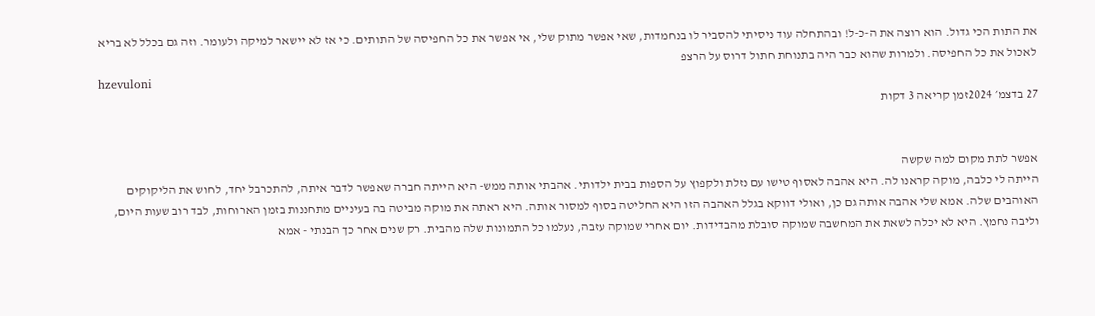את התות הכי גדול. הוא רוצה את ה-כ-ל! ובהתחלה עוד ניסיתי להסביר לו בנחמדות, שאי אפשר מתוק שלי, אי אפשר את כל החפיסה של התותים. כי אז לא יישאר למיקה ולעומר. וזה גם בכלל לא בריא לאכול את כל החפיסה. ולמרות שהוא כבר היה בתנוחת חתול דרוס על הרצפ
hzevuloni
27 בדצמ׳ 2024זמן קריאה 3 דקות


אפשר לתת מקום למה שקשה
הייתה לי כלבה, מוקה קראנו לה. היא אהבה לאסוף טישו עם נזלת ולקפוץ על הספות בבית ילדותי. אהבתי אותה ממש- היא הייתה חברה שאפשר לדבר איתה, להתכרבל יחד, לחוש את הליקוקים האוהבים שלה. אמא שלי אהבה אותה גם כן, ואולי דווקא בגלל האהבה הזו היא החליטה בסוף למסור אותה. היא ראתה את מוקה מביטה בה בעיניים מתחננות בזמן הארוחות, לבד רוב שעות היום, וליבה נחמץ. היא לא יכלה לשאת את המחשבה שמוקה סובלת מהבדידות. יום אחרי שמוקה עזבה, נעלמו כל התמונות שלה מהבית. רק שנים אחר כך הבנתי - אמא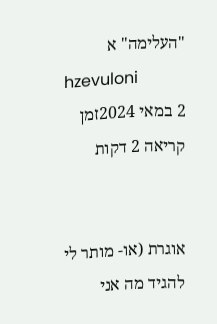"העלימה" א
hzevuloni
2 במאי 2024זמן קריאה 2 דקות


אוגרת (או- מותר לי להגיד מה אני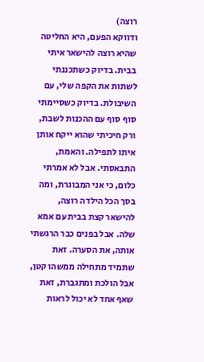רוצה)
ודווקא הפעם, היא החליטה שהיא רוצה להישאר איתי בבית. בדיוק כשתכננתי לשתות את הקפה שלי, עם השיבולת. בדיוק כשסיימתי סוף סוף עם ההכנות לשבת, ורק חיכיתי שהוא ייקח אותן איתו לתפילה. והאמת, התבאסתי. אבל לא אמרתי כלום, כי אני המבוגרת, ומה בסך הכל הילדה רוצה, להישאר קצת בבית עם אמא שלה. אבל בפנים כבר הרגשתי אותה, את הסערה. זאת שתמיד מתחילה ממשהו קטן, אבל הולכת ומתגברת, זאת שאף אחד לא יכול לראות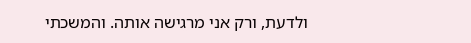ולדעת, ורק אני מרגישה אותה. והמשכתי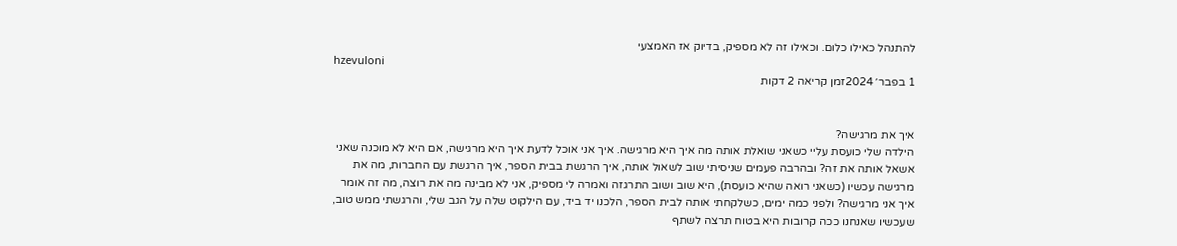להתנהל כאילו כלום. וכאילו זה לא מספיק, בדיוק אז האמצעי
hzevuloni
1 בפבר׳ 2024זמן קריאה 2 דקות


איך את מרגישה?
הילדה שלי כועסת עליי כשאני שואלת אותה מה איך היא מרגישה. איך אני אוכל לדעת איך היא מרגישה, אם היא לא מוכנה שאני אשאל אותה את זה? ובהרבה פעמים שניסיתי שוב לשאול אותה, איך הרגשת בבית הספר, איך הרגשת עם החברות, מה את מרגישה עכשיו (כשאני רואה שהיא כועסת), היא שוב ושוב התרגזה ואמרה לי מספיק, אני לא מבינה מה את רוצה, מה זה אומר איך אני מרגישה? ולפני כמה ימים, כשלקחתי אותה לבית הספר, הלכנו יד ביד, עם הילקוט שלה על הגב שלי, והרגשתי ממש טוב, שעכשיו שאנחנו ככה קרובות היא בטוח תרצה לשתף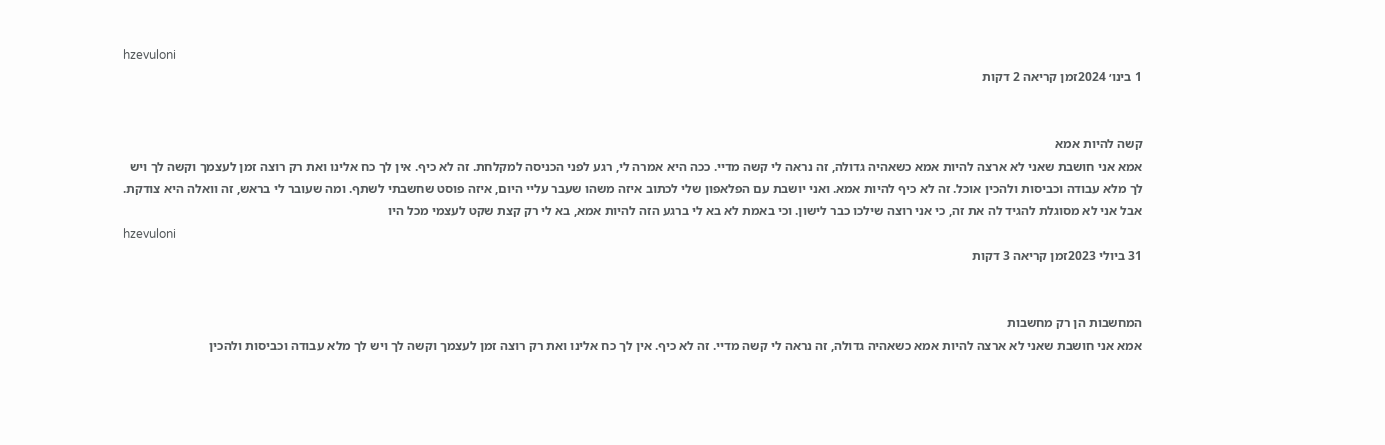hzevuloni
1 בינו׳ 2024זמן קריאה 2 דקות


קשה להיות אמא
אמא אני חושבת שאני לא ארצה להיות אמא כשאהיה גדולה, זה נראה לי קשה מדיי. ככה היא אמרה לי, רגע לפני הכניסה למקלחת. זה לא כיף. אין לך כח אלינו ואת רק רוצה זמן לעצמך וקשה לך ויש לך מלא עבודה וכביסות ולהכין אוכל. זה לא כיף להיות אמא. ואני יושבת עם הפלאפון שלי לכתוב איזה משהו שעבר עליי היום, איזה פוסט שחשבתי לשתף. ומה שעובר לי בראש, זה וואלה היא צודקת. אבל אני לא מסוגלת להגיד לה את זה, כי אני רוצה שילכו כבר לישון. וכי באמת לא בא לי ברגע הזה להיות אמא, בא לי רק קצת שקט לעצמי מכל היו
hzevuloni
31 ביולי 2023זמן קריאה 3 דקות


המחשבות הן רק מחשבות
אמא אני חושבת שאני לא ארצה להיות אמא כשאהיה גדולה, זה נראה לי קשה מדיי. זה לא כיף. אין לך כח אלינו ואת רק רוצה זמן לעצמך וקשה לך ויש לך מלא עבודה וכביסות ולהכין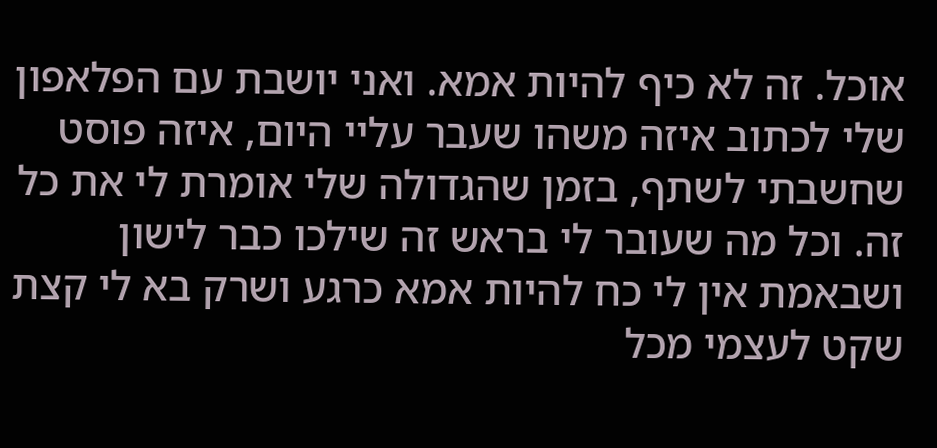אוכל. זה לא כיף להיות אמא. ואני יושבת עם הפלאפון שלי לכתוב איזה משהו שעבר עליי היום, איזה פוסט שחשבתי לשתף, בזמן שהגדולה שלי אומרת לי את כל זה. וכל מה שעובר לי בראש זה שילכו כבר לישון ושבאמת אין לי כח להיות אמא כרגע ושרק בא לי קצת שקט לעצמי מכל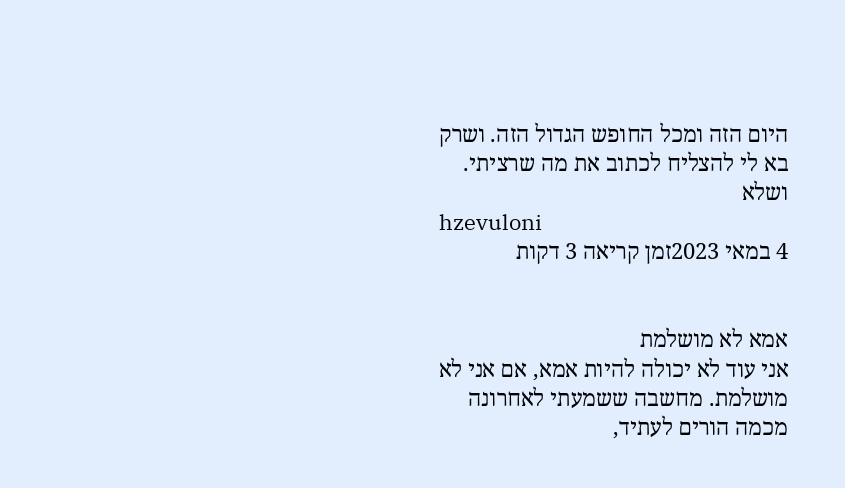היום הזה ומכל החופש הגדול הזה. ושרק בא לי להצליח לכתוב את מה שרציתי. ושלא
hzevuloni
4 במאי 2023זמן קריאה 3 דקות


אמא לא מושלמת
אני עוד לא יכולה להיות אמא, אם אני לא מושלמת. מחשבה ששמעתי לאחרונה מכמה הורים לעתיד,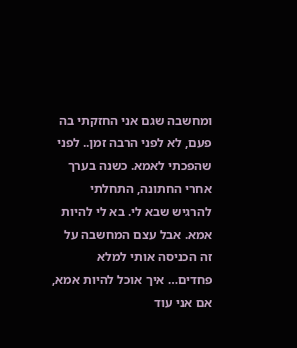ומחשבה שגם אני החזקתי בה פעם, לא לפני הרבה זמן.. לפני שהפכתי לאמא. כשנה בערך אחרי החתונה, התחלתי להרגיש שבא לי. בא לי להיות אמא. אבל עצם המחשבה על זה הכניסה אותי למלא פחדים… איך אוכל להיות אמא, אם אני עוד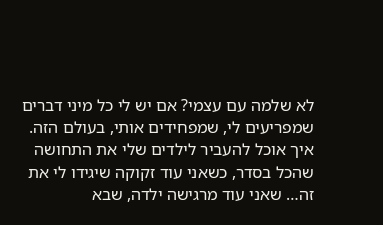לא שלמה עם עצמי? אם יש לי כל מיני דברים שמפריעים לי, שמפחידים אותי, בעולם הזה. איך אוכל להעביר לילדים שלי את התחושה שהכל בסדר, כשאני עוד זקוקה שיגידו לי את זה… שאני עוד מרגישה ילדה, שבא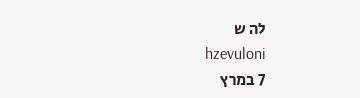לה ש
hzevuloni
7 במרץ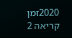2020זמן קריאה 2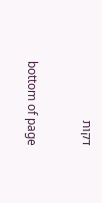דקות


bottom of page